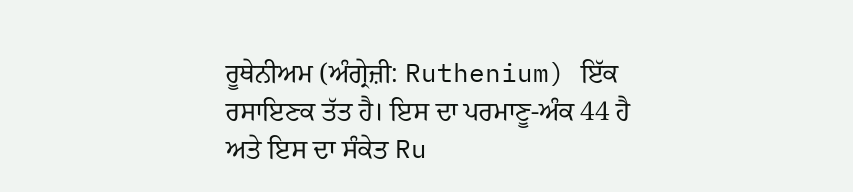ਰੂਥੇਨੀਅਮ (ਅੰਗ੍ਰੇਜ਼ੀ: Ruthenium) ਇੱਕ ਰਸਾਇਣਕ ਤੱਤ ਹੈ। ਇਸ ਦਾ ਪਰਮਾਣੂ-ਅੰਕ 44 ਹੈ ਅਤੇ ਇਸ ਦਾ ਸੰਕੇਤ Ru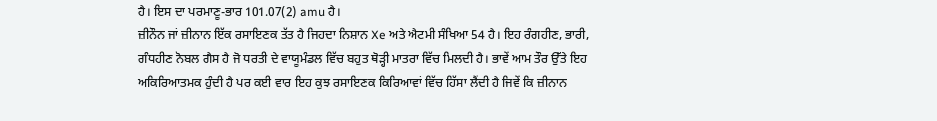ਹੈ। ਇਸ ਦਾ ਪਰਮਾਣੂ-ਭਾਰ 101.07(2) amu ਹੈ।
ਜ਼ੀਨੌਨ ਜਾਂ ਜ਼ੀਨਾਨ ਇੱਕ ਰਸਾਇਣਕ ਤੱਤ ਹੈ ਜਿਹਦਾ ਨਿਸ਼ਾਨ Xe ਅਤੇ ਐਟਮੀ ਸੰਖਿਆ 54 ਹੈ। ਇਹ ਰੰਗਹੀਣ, ਭਾਰੀ, ਗੰਧਹੀਣ ਨੋਬਲ ਗੈਸ ਹੈ ਜੋ ਧਰਤੀ ਦੇ ਵਾਯੂਮੰਡਲ ਵਿੱਚ ਬਹੁਤ ਥੋੜ੍ਹੀ ਮਾਤਰਾ ਵਿੱਚ ਮਿਲਦੀ ਹੈ। ਭਾਵੇਂ ਆਮ ਤੌਰ ਉੱਤੇ ਇਹ ਅਕਿਰਿਆਤਮਕ ਹੁੰਦੀ ਹੈ ਪਰ ਕਈ ਵਾਰ ਇਹ ਕੁਝ ਰਸਾਇਣਕ ਕਿਰਿਆਵਾਂ ਵਿੱਚ ਹਿੱਸਾ ਲੈਂਦੀ ਹੈ ਜਿਵੇਂ ਕਿ ਜ਼ੀਨਾਨ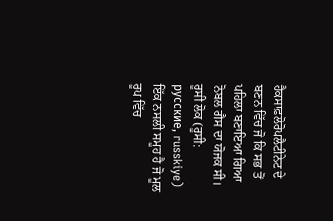ਹੈਕਸਾਫ਼ਲੋਰੋਪਲੈਟੀਨੇਟ ਦੇ ਬਣਨ ਵਿੱਚ ਜੋ ਕਿ ਸਭ ਤੋਂ ਪਹਿਲਾ ਬਣਾਇਆ ਗਿਆ ਨੋਬਲ ਗੈਸ ਦਾ ਯੋਜਕ ਸੀ।
ਰੂਸੀ ਲੋਕ (ਰੂਸੀ: русские, russkiye) ਇੱਕ ਨਸਲੀ ਸਮੂਹ ਹੈ ਜੋ ਮੂਲ ਰੂਪ ਵਿੱਚ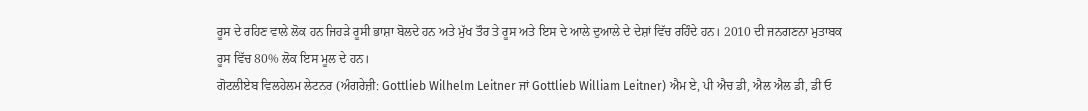ਰੂਸ ਦੇ ਰਹਿਣ ਵਾਲੇ ਲੋਕ ਹਨ ਜਿਹੜੇ ਰੂਸੀ ਭਾਸ਼ਾ ਬੋਲਦੇ ਹਨ ਅਤੇ ਮੁੱਖ ਤੌਰ ਤੇ ਰੂਸ ਅਤੇ ਇਸ ਦੇ ਆਲੇ ਦੁਆਲੇ ਦੇ ਦੇਸ਼ਾਂ ਵਿੱਚ ਰਹਿੰਦੇ ਹਨ। 2010 ਦੀ ਜਨਗਣਨਾ ਮੁਤਾਬਕ ਰੂਸ ਵਿੱਚ 80% ਲੋਕ ਇਸ ਮੂਲ ਦੇ ਹਨ।
ਗੋਟਲੀਏਬ ਵਿਲਹੇਲਮ ਲੇਟਨਰ (ਅੰਗਰੇਜ਼ੀ: Gottlieb Wilhelm Leitner ਜਾਂ Gottlieb William Leitner) ਐਮ ਏ, ਪੀ ਐਚ ਡੀ, ਐਲ ਐਲ ਡੀ, ਡੀ ਓ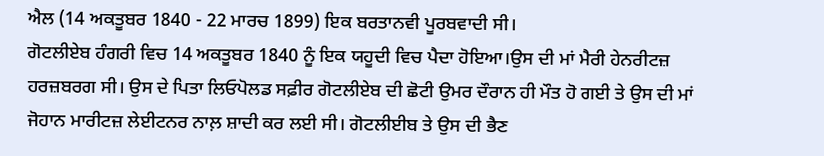ਐਲ (14 ਅਕਤੂਬਰ 1840 - 22 ਮਾਰਚ 1899) ਇਕ ਬਰਤਾਨਵੀ ਪੂਰਬਵਾਦੀ ਸੀ।
ਗੋਟਲੀਏਬ ਹੰਗਰੀ ਵਿਚ 14 ਅਕਤੂਬਰ 1840 ਨੂੰ ਇਕ ਯਹੂਦੀ ਵਿਚ ਪੈਦਾ ਹੋਇਆ।ਉਸ ਦੀ ਮਾਂ ਮੈਰੀ ਹੇਨਰੀਟਜ਼ ਹਰਜ਼ਬਰਗ ਸੀ। ਉਸ ਦੇ ਪਿਤਾ ਲਿਓਪੋਲਡ ਸਫ਼ੀਰ ਗੋਟਲੀਏਬ ਦੀ ਛੋਟੀ ਉਮਰ ਦੌਰਾਨ ਹੀ ਮੌਤ ਹੋ ਗਈ ਤੇ ਉਸ ਦੀ ਮਾਂ ਜੋਹਾਨ ਮਾਰੀਟਜ਼ ਲੇਈਟਨਰ ਨਾਲ਼ ਸ਼ਾਦੀ ਕਰ ਲਈ ਸੀ। ਗੋਟਲੀਈਬ ਤੇ ਉਸ ਦੀ ਭੈਣ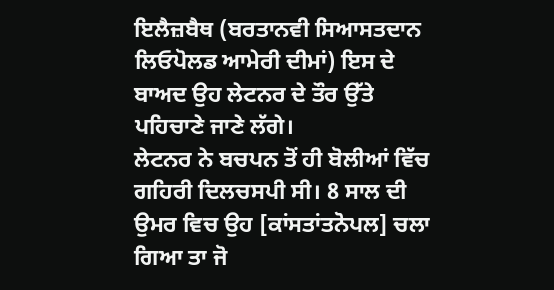ਇਲੈਜ਼ਬੈਥ (ਬਰਤਾਨਵੀ ਸਿਆਸਤਦਾਨ ਲਿਓਪੋਲਡ ਆਮੇਰੀ ਦੀਮਾਂ) ਇਸ ਦੇ ਬਾਅਦ ਉਹ ਲੇਟਨਰ ਦੇ ਤੌਰ ਉੱਤੇ ਪਹਿਚਾਣੇ ਜਾਣੇ ਲੱਗੇ।
ਲੇਟਨਰ ਨੇ ਬਚਪਨ ਤੋਂ ਹੀ ਬੋਲੀਆਂ ਵਿੱਚ ਗਹਿਰੀ ਦਿਲਚਸਪੀ ਸੀ। 8 ਸਾਲ ਦੀ ਉਮਰ ਵਿਚ ਉਹ [ਕਾਂਸਤਾਂਤਨੋਪਲ] ਚਲਾ ਗਿਆ ਤਾ ਜੋ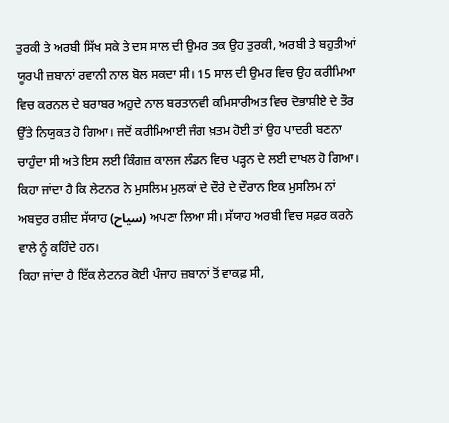ਤੁਰਕੀ ਤੇ ਅਰਬੀ ਸਿੱਖ ਸਕੇ ਤੇ ਦਸ ਸਾਲ ਦੀ ਉਮਰ ਤਕ ਉਹ ਤੁਰਕੀ, ਅਰਬੀ ਤੇ ਬਹੁਤੀਆਂ ਯੂਰਪੀ ਜ਼ਬਾਨਾਂ ਰਵਾਨੀ ਨਾਲ ਬੋਲ ਸਕਦਾ ਸੀ। 15 ਸਾਲ ਦੀ ਉਮਰ ਵਿਚ ਉਹ ਕਰੀਮਿਆ ਵਿਚ ਕਰਨਲ ਦੇ ਬਰਾਬਰ ਅਹੁਦੇ ਨਾਲ ਬਰਤਾਨਵੀ ਕਮਿਸਾਰੀਅਤ ਵਿਚ ਦੋਭਾਸ਼ੀਏ ਦੇ ਤੌਰ ਉੱਤੇ ਨਿਯੁਕਤ ਹੋ ਗਿਆ। ਜਦੋਂ ਕਰੀਮਿਆਈ ਜੰਗ ਖ਼ਤਮ ਹੋਈ ਤਾਂ ਉਹ ਪਾਦਰੀ ਬਣਨਾ ਚਾਹੁੰਦਾ ਸੀ ਅਤੇ ਇਸ ਲਈ ਕਿੰਗਜ਼ ਕਾਲਜ ਲੰਡਨ ਵਿਚ ਪੜ੍ਹਨ ਦੇ ਲਈ ਦਾਖਲ ਹੋ ਗਿਆ।
ਕਿਹਾ ਜਾਂਦਾ ਹੈ ਕਿ ਲੇਟਨਰ ਨੇ ਮੁਸਲਿਮ ਮੁਲਕਾਂ ਦੇ ਦੌਰੇ ਦੇ ਦੌਰਾਨ ਇਕ ਮੁਸਲਿਮ ਨਾਂ ਅਬਦੁਰ ਰਸ਼ੀਦ ਸੱਯਾਹ (سیاح) ਅਪਣਾ ਲਿਆ ਸੀ। ਸੱਯਾਹ ਅਰਬੀ ਵਿਚ ਸਫ਼ਰ ਕਰਨੇ ਵਾਲੇ ਨੂੰ ਕਹਿੰਦੇ ਹਨ।
ਕਿਹਾ ਜਾਂਦਾ ਹੈ ਇੱਕ ਲੇਟਨਰ ਕੋਈ ਪੰਜਾਹ ਜ਼ਬਾਨਾਂ ਤੋਂ ਵਾਕਫ਼ ਸੀ,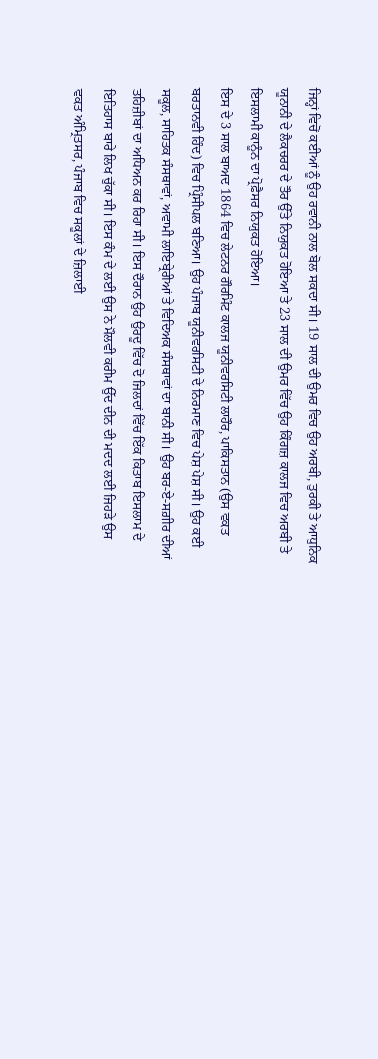ਜਿਨ੍ਹਾਂ ਵਿਚੋਂ ਕਈਆਂ ਨੂੰ ਉਹ ਰਵਾਨੀ ਨਾਲ ਬੋਲ ਸਕਦਾ ਸੀ। 19 ਸਾਲ ਦੀ ਉਮਰ ਵਿਚ ਉਹ ਅਰਬੀ, ਤੁਰਕੀ ਤੇ ਆਧੁਨਿਕ ਯੂਨਾਨੀ ਦੇ ਲੈਕਚਰਰ ਦੇ ਤੌਰ ਉੱਤੇ ਨਿਯੁਕਤ ਹੋਇਆ ਤੇ 23 ਸਾਲ ਦੀ ਉਮਰ ਵਿੱਚ ਉਹ ਕਿੰਗਜ਼ ਕਾਲਜ ਵਿਚ ਅਰਬੀ ਤੇ ਇਸਲਾਮੀ ਕਾਨੂੰਨ ਦਾ ਪ੍ਰੋਫ਼ੈਸਰ ਨਿਯੁਕਤ ਹੋਇਆ।
ਇਸ ਦੇ 3 ਸਾਲ ਬਾਅਦ 1864 ਵਿਚ ਲੇਟਨਰ ਗੌਰਮਿੰਟ ਕਾਲਜ ਯੂਨੀਵਰਸਿਟੀ ਲਾਹੌਰ, ਪਾਕਿਸਤਾਨ (ਉਸ ਵਕਤ ਬਰਤਾਨਵੀ ਹਿੰਦ) ਵਿਚ ਪ੍ਰਿੰਸੀਪਲ ਬਣਿਆ। ਉਹ ਪੰਜਾਬ ਯੂਨੀਵਰਸਿਟੀ ਦੇ ਨਿਰਮਾਣ ਵਿਚ ਪੇਸ਼ ਪੇਸ਼ ਸੀ। ਉਹ ਕਈ ਸਕੂਲ, ਸਾਹਿਤਕ ਸੰਸਥਾਵਾਂ, ਅਵਾਮੀ ਲਾਇਬ੍ਰੇਰੀਆਂ ਤੇ ਵਿਦਿਅਕ ਸੰਸਥਾਵਾਂ ਦਾ ਬਾਨੀ ਸੀ। ਉਹ ਬਰ-ਏ-ਸਗ਼ੀਰ ਦੀਆਂ ਤਹਿਜ਼ੀਬਾਂ ਦਾ ਅਧਿਅਨ ਕਰ ਰਿਹਾ ਸੀ। ਇਸ ਦੌਰਾਨ ਉਹ ਉਰਦੂ ਵਿੱਚ ਦੋ ਜਿਲਦਾਂ ਵਿੱਚ ਇੱਕ ਕਿਤਾਬ ਇਸਲਾਮ ਦੇ ਇਤਿਹਾਸ ਬਾਰੇ ਲਿਖ ਚੁੱਕਾ ਸੀ। ਇਸ ਕੰਮ ਦੇ ਲਈ ਉਸ ਨੇ ਮੌਲਵੀ ਕਰੀਮ ਉੱਦ ਦੀਨ ਦੀ ਮਦਦ ਲਈ ਜਿਹੜੇ ਉਸ ਵਕਤ ਅੰਮ੍ਰਿਤਸਰ, ਪੰਜਾਬ ਵਿਚ ਸਕੂਲਾਂ ਦੇ ਜ਼ਿਲਾਈ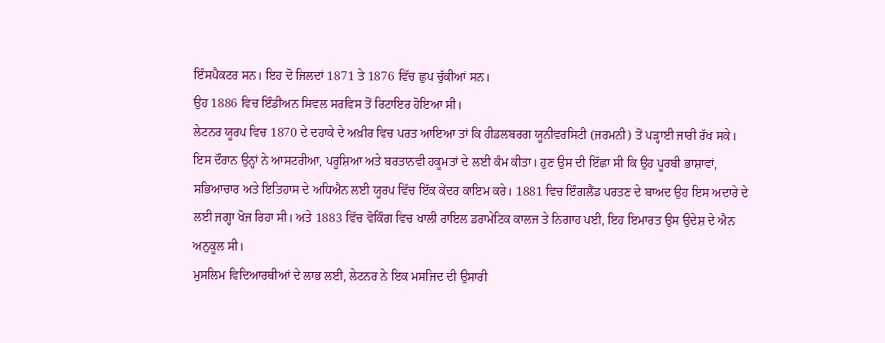ਇੰਸਪੈਕਟਰ ਸਨ। ਇਹ ਦੋ ਜਿਲਦਾਂ 1871 ਤੇ 1876 ਵਿੱਚ ਛੁਪ ਚੁੱਕੀਆਂ ਸਨ।
ਉਹ 1886 ਵਿਚ ਇੰਡੀਅਨ ਸਿਵਲ ਸਰਵਿਸ ਤੋਂ ਰਿਟਾਇਰ ਹੋਇਆ ਸੀ।
ਲੇਟਨਰ ਯੂਰਪ ਵਿਚ 1870 ਦੇ ਦਹਾਕੇ ਦੇ ਅਖ਼ੀਰ ਵਿਚ ਪਰਤ ਆਇਆ ਤਾਂ ਕਿ ਹੀਡਲਬਰਗ ਯੂਨੀਵਰਸਿਟੀ (ਜਰਮਨੀ) ਤੋਂ ਪੜ੍ਹਾਈ ਜਾਰੀ ਰੱਖ ਸਕੇ। ਇਸ ਦੌਰਾਨ ਉਨ੍ਹਾਂ ਨੇ ਆਸਟਰੀਆ, ਪਰੂਸ਼ਿਆ ਅਤੇ ਬਰਤਾਨਵੀ ਹਕੂਮਤਾਂ ਦੇ ਲਈ ਕੰਮ ਕੀਤਾ। ਹੁਣ ਉਸ ਦੀ ਇੱਛਾ ਸੀ ਕਿ ਉਹ ਪੂਰਬੀ ਭਾਸ਼ਾਵਾਂ, ਸਭਿਆਚਾਰ ਅਤੇ ਇਤਿਹਾਸ ਦੇ ਅਧਿਐਨ ਲਈ ਯੂਰਪ ਵਿੱਚ ਇੱਕ ਕੇਂਦਰ ਕਾਇਮ ਕਰੇ। 1881 ਵਿਚ ਇੰਗਲੈਂਡ ਪਰਤਣ ਦੇ ਬਾਅਦ ਉਹ ਇਸ ਅਦਾਰੇ ਦੇ ਲਈ ਜਗ੍ਹਾ ਖੋਜ ਰਿਹਾ ਸੀ। ਅਤੇ 1883 ਵਿੱਚ ਵੋਕਿੰਗ ਵਿਚ ਖਾਲੀ ਰਾਇਲ ਡਰਾਮੇਟਿਕ ਕਾਲਜ ਤੇ ਨਿਗਾਹ ਪਈ, ਇਹ ਇਮਾਰਤ ਉਸ ਉਦੇਸ਼ ਦੇ ਐਨ ਅਨੁਕੂਲ ਸੀ।
ਮੁਸਲਿਮ ਵਿਦਿਆਰਥੀਆਂ ਦੇ ਲਾਭ ਲਈ, ਲੇਟਨਰ ਨੇ ਇਕ ਮਸਜਿਦ ਦੀ ਉਸਾਰੀ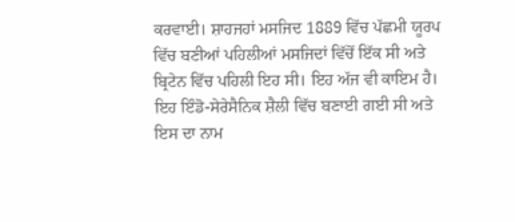ਕਰਵਾਈ। ਸ਼ਾਹਜਹਾਂ ਮਸਜਿਦ 1889 ਵਿੱਚ ਪੱਛਮੀ ਯੂਰਪ ਵਿੱਚ ਬਣੀਆਂ ਪਹਿਲੀਆਂ ਮਸਜਿਦਾਂ ਵਿੱਚੋਂ ਇੱਕ ਸੀ ਅਤੇ ਬ੍ਰਿਟੇਨ ਵਿੱਚ ਪਹਿਲੀ ਇਹ ਸੀ। ਇਹ ਅੱਜ ਵੀ ਕਾਇਮ ਹੈ। ਇਹ ਇੰਡੋ-ਸੇਰੇਸੈਨਿਕ ਸ਼ੈਲੀ ਵਿੱਚ ਬਣਾਈ ਗਈ ਸੀ ਅਤੇ ਇਸ ਦਾ ਨਾਮ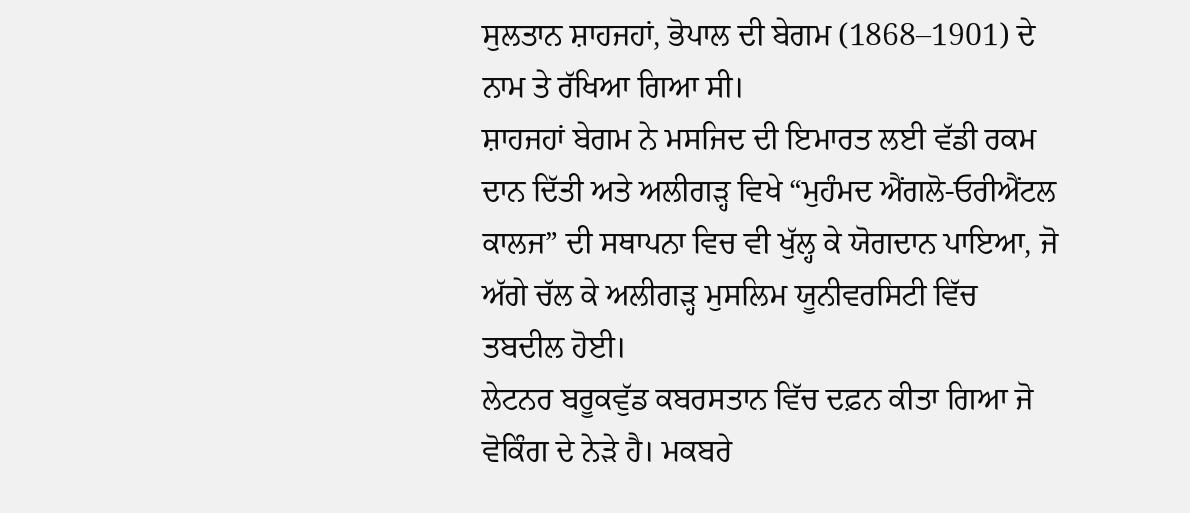ਸੁਲਤਾਨ ਸ਼ਾਹਜਹਾਂ, ਭੋਪਾਲ ਦੀ ਬੇਗਮ (1868–1901) ਦੇ ਨਾਮ ਤੇ ਰੱਖਿਆ ਗਿਆ ਸੀ।
ਸ਼ਾਹਜਹਾਂ ਬੇਗਮ ਨੇ ਮਸਜਿਦ ਦੀ ਇਮਾਰਤ ਲਈ ਵੱਡੀ ਰਕਮ ਦਾਨ ਦਿੱਤੀ ਅਤੇ ਅਲੀਗੜ੍ਹ ਵਿਖੇ “ਮੁਹੰਮਦ ਐਂਗਲੋ-ਓਰੀਐਂਟਲ ਕਾਲਜ” ਦੀ ਸਥਾਪਨਾ ਵਿਚ ਵੀ ਖੁੱਲ੍ਹ ਕੇ ਯੋਗਦਾਨ ਪਾਇਆ, ਜੋ ਅੱਗੇ ਚੱਲ ਕੇ ਅਲੀਗੜ੍ਹ ਮੁਸਲਿਮ ਯੂਨੀਵਰਸਿਟੀ ਵਿੱਚ ਤਬਦੀਲ ਹੋਈ।
ਲੇਟਨਰ ਬਰੂਕਵੁੱਡ ਕਬਰਸਤਾਨ ਵਿੱਚ ਦਫ਼ਨ ਕੀਤਾ ਗਿਆ ਜੋ ਵੋਕਿੰਗ ਦੇ ਨੇੜੇ ਹੈ। ਮਕਬਰੇ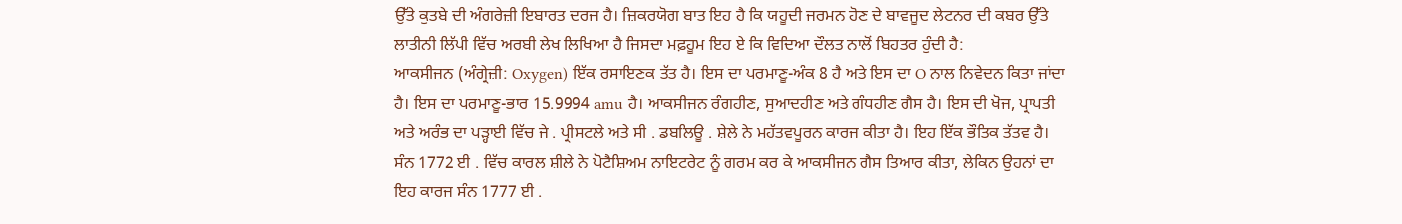ਉੱਤੇ ਕੁਤਬੇ ਦੀ ਅੰਗਰੇਜ਼ੀ ਇਬਾਰਤ ਦਰਜ ਹੈ। ਜ਼ਿਕਰਯੋਗ ਬਾਤ ਇਹ ਹੈ ਕਿ ਯਹੂਦੀ ਜਰਮਨ ਹੋਣ ਦੇ ਬਾਵਜੂਦ ਲੇਟਨਰ ਦੀ ਕਬਰ ਉੱਤੇ ਲਾਤੀਨੀ ਲਿੱਪੀ ਵਿੱਚ ਅਰਬੀ ਲੇਖ ਲਿਖਿਆ ਹੈ ਜਿਸਦਾ ਮਫ਼ਹੂਮ ਇਹ ਏ ਕਿ ਵਿਦਿਆ ਦੌਲਤ ਨਾਲੋਂ ਬਿਹਤਰ ਹੁੰਦੀ ਹੈ:
ਆਕਸੀਜਨ (ਅੰਗ੍ਰੇਜ਼ੀ: Oxygen) ਇੱਕ ਰਸਾਇਣਕ ਤੱਤ ਹੈ। ਇਸ ਦਾ ਪਰਮਾਣੂ-ਅੰਕ 8 ਹੈ ਅਤੇ ਇਸ ਦਾ O ਨਾਲ ਨਿਵੇਦਨ ਕਿਤਾ ਜਾਂਦਾ ਹੈ। ਇਸ ਦਾ ਪਰਮਾਣੂ-ਭਾਰ 15.9994 amu ਹੈ। ਆਕਸੀਜਨ ਰੰਗਹੀਣ, ਸੁਆਦਹੀਣ ਅਤੇ ਗੰਧਹੀਣ ਗੈਸ ਹੈ। ਇਸ ਦੀ ਖੋਜ, ਪ੍ਰਾਪਤੀ ਅਤੇ ਅਰੰਭ ਦਾ ਪੜ੍ਹਾਈ ਵਿੱਚ ਜੇ . ਪ੍ਰੀਸਟਲੇ ਅਤੇ ਸੀ . ਡਬਲਿਊ . ਸ਼ੇਲੇ ਨੇ ਮਹੱਤਵਪੂਰਨ ਕਾਰਜ ਕੀਤਾ ਹੈ। ਇਹ ਇੱਕ ਭੌਤਿਕ ਤੱਤਵ ਹੈ। ਸੰਨ 1772 ਈ . ਵਿੱਚ ਕਾਰਲ ਸ਼ੀਲੇ ਨੇ ਪੋਟੈਸ਼ਿਅਮ ਨਾਇਟਰੇਟ ਨੂੰ ਗਰਮ ਕਰ ਕੇ ਆਕਸੀਜਨ ਗੈਸ ਤਿਆਰ ਕੀਤਾ, ਲੇਕਿਨ ਉਹਨਾਂ ਦਾ ਇਹ ਕਾਰਜ ਸੰਨ 1777 ਈ .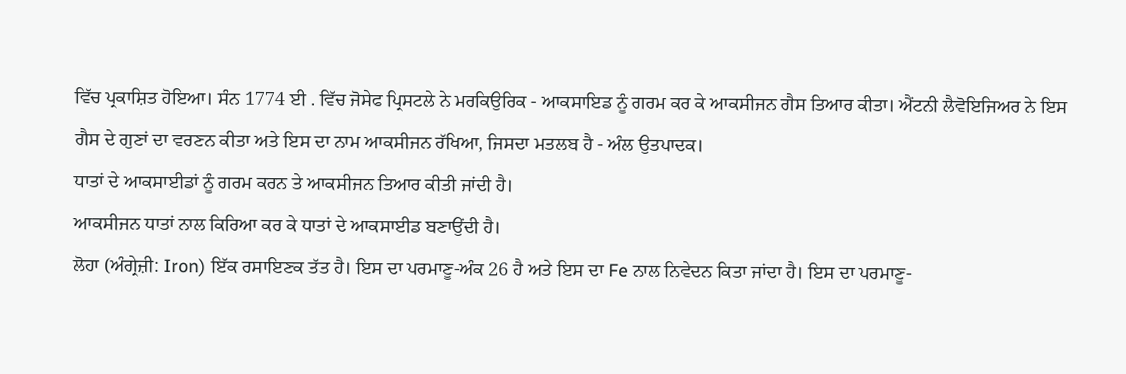ਵਿੱਚ ਪ੍ਰਕਾਸ਼ਿਤ ਹੋਇਆ। ਸੰਨ 1774 ਈ . ਵਿੱਚ ਜੋਸੇਫ ਪ੍ਰਿਸਟਲੇ ਨੇ ਮਰਕਿਉਰਿਕ - ਆਕਸਾਇਡ ਨੂੰ ਗਰਮ ਕਰ ਕੇ ਆਕਸੀਜਨ ਗੈਸ ਤਿਆਰ ਕੀਤਾ। ਐਂਟਨੀ ਲੈਵੋਇਜਿਅਰ ਨੇ ਇਸ ਗੈਸ ਦੇ ਗੁਣਾਂ ਦਾ ਵਰਣਨ ਕੀਤਾ ਅਤੇ ਇਸ ਦਾ ਨਾਮ ਆਕਸੀਜਨ ਰੱਖਿਆ, ਜਿਸਦਾ ਮਤਲਬ ਹੈ - ਅੰਲ ਉਤਪਾਦਕ।
ਧਾਤਾਂ ਦੇ ਆਕਸਾਈਡਾਂ ਨੂੰ ਗਰਮ ਕਰਨ ਤੇ ਆਕਸੀਜਨ ਤਿਆਰ ਕੀਤੀ ਜਾਂਦੀ ਹੈ।
ਆਕਸੀਜਨ ਧਾਤਾਂ ਨਾਲ ਕਿਰਿਆ ਕਰ ਕੇ ਧਾਤਾਂ ਦੇ ਆਕਸਾਈਡ ਬਣਾਉਂਦੀ ਹੈ।
ਲੋਹਾ (ਅੰਗ੍ਰੇਜ਼ੀ: Iron) ਇੱਕ ਰਸਾਇਣਕ ਤੱਤ ਹੈ। ਇਸ ਦਾ ਪਰਮਾਣੂ-ਅੰਕ 26 ਹੈ ਅਤੇ ਇਸ ਦਾ Fe ਨਾਲ ਨਿਵੇਦਨ ਕਿਤਾ ਜਾਂਦਾ ਹੈ। ਇਸ ਦਾ ਪਰਮਾਣੂ-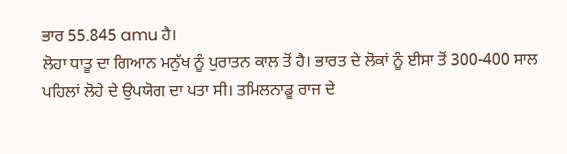ਭਾਰ 55.845 amu ਹੈ।
ਲੋਹਾ ਧਾਤੂ ਦਾ ਗਿਆਨ ਮਨੁੱਖ ਨੂੰ ਪੁਰਾਤਨ ਕਾਲ ਤੋਂ ਹੈ। ਭਾਰਤ ਦੇ ਲੋਕਾਂ ਨੂੰ ਈਸਾ ਤੋਂ 300-400 ਸਾਲ ਪਹਿਲਾਂ ਲੋਹੇ ਦੇ ਉਪਯੋਗ ਦਾ ਪਤਾ ਸੀ। ਤਮਿਲਨਾਡੂ ਰਾਜ ਦੇ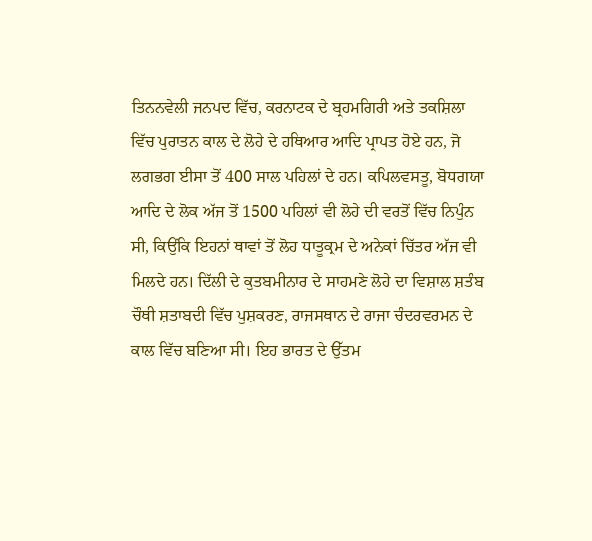ਤਿਨਨਵੇਲੀ ਜਨਪਦ ਵਿੱਚ, ਕਰਨਾਟਕ ਦੇ ਬ੍ਰਹਮਗਿਰੀ ਅਤੇ ਤਕਸ਼ਿਲਾ ਵਿੱਚ ਪੁਰਾਤਨ ਕਾਲ ਦੇ ਲੋਹੇ ਦੇ ਹਥਿਆਰ ਆਦਿ ਪ੍ਰਾਪਤ ਹੋਏ ਹਨ, ਜੋ ਲਗਭਗ ਈਸਾ ਤੋਂ 400 ਸਾਲ ਪਹਿਲਾਂ ਦੇ ਹਨ। ਕਪਿਲਵਸਤੂ, ਬੋਧਗਯਾ ਆਦਿ ਦੇ ਲੋਕ ਅੱਜ ਤੋਂ 1500 ਪਹਿਲਾਂ ਵੀ ਲੋਹੇ ਦੀ ਵਰਤੋਂ ਵਿੱਚ ਨਿਪੁੰਨ ਸੀ, ਕਿਉਂਕਿ ਇਹਨਾਂ ਥਾਵਾਂ ਤੋਂ ਲੋਹ ਧਾਤੂਕ੍ਰਮ ਦੇ ਅਨੇਕਾਂ ਚਿੱਤਰ ਅੱਜ ਵੀ ਮਿਲਦੇ ਹਨ। ਦਿੱਲੀ ਦੇ ਕੁਤਬਮੀਨਾਰ ਦੇ ਸਾਹਮਣੇ ਲੋਹੇ ਦਾ ਵਿਸ਼ਾਲ ਸ਼ਤੰਬ ਚੌਥੀ ਸ਼ਤਾਬਦੀ ਵਿੱਚ ਪੁਸ਼ਕਰਣ, ਰਾਜਸਥਾਨ ਦੇ ਰਾਜਾ ਚੰਦਰਵਰਮਨ ਦੇ ਕਾਲ ਵਿੱਚ ਬਣਿਆ ਸੀ। ਇਹ ਭਾਰਤ ਦੇ ਉੱਤਮ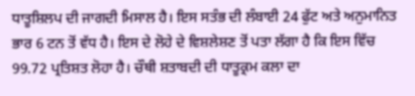ਧਾਤੂਸ਼ਿਲਪ ਦੀ ਜਾਗਦੀ ਮਿਸਾਲ ਹੈ। ਇਸ ਸਤੰਭ ਦੀ ਲੰਬਾਈ 24 ਫੁੱਟ ਅਤੇ ਅਨੁਮਾਨਿਤ ਭਾਰ 6 ਟਨ ਤੋਂ ਵੱਧ ਹੈ। ਇਸ ਦੇ ਲੋਹੇ ਦੇ ਵਿਸ਼ਲੇਸ਼ਣ ਤੋਂ ਪਤਾ ਲੱਗਾ ਹੈ ਕਿ ਇਸ ਵਿੱਚ 99.72 ਪ੍ਰਤਿਸ਼ਤ ਲੋਹਾ ਹੈ। ਚੌਥੀ ਸ਼ਤਾਬਦੀ ਦੀ ਧਾਤੂਕ੍ਰਮ ਕਲਾ ਦਾ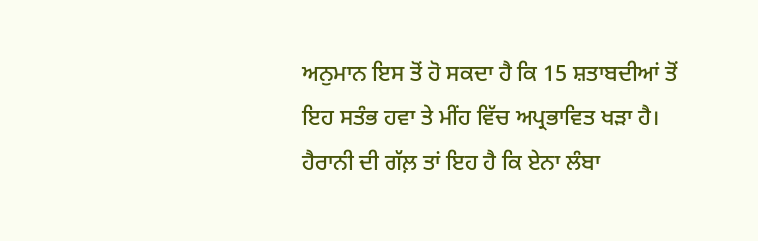ਅਨੁਮਾਨ ਇਸ ਤੋਂ ਹੋ ਸਕਦਾ ਹੈ ਕਿ 15 ਸ਼ਤਾਬਦੀਆਂ ਤੋਂ ਇਹ ਸਤੰਭ ਹਵਾ ਤੇ ਮੀਂਹ ਵਿੱਚ ਅਪ੍ਰਭਾਵਿਤ ਖੜਾ ਹੈ। ਹੈਰਾਨੀ ਦੀ ਗੱਲ਼ ਤਾਂ ਇਹ ਹੈ ਕਿ ਏਨਾ ਲੰਬਾ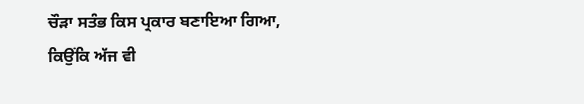ਚੌੜਾ ਸਤੰਭ ਕਿਸ ਪ੍ਰਕਾਰ ਬਣਾਇਆ ਗਿਆ, ਕਿਉਂਕਿ ਅੱਜ ਵੀ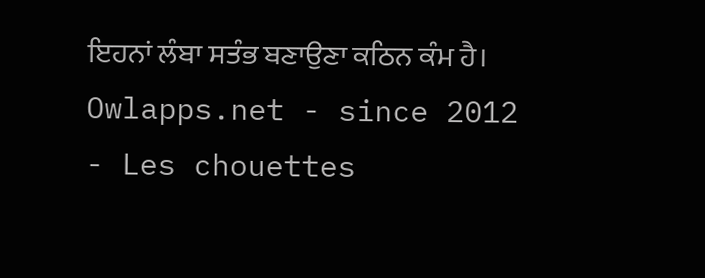ਇਹਨਾਂ ਲੰਬਾ ਸਤੰਭ ਬਣਾਉਣਾ ਕਠਿਨ ਕੰਮ ਹੈ।
Owlapps.net - since 2012 - Les chouettes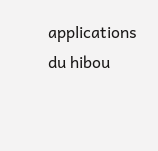applications du hibou